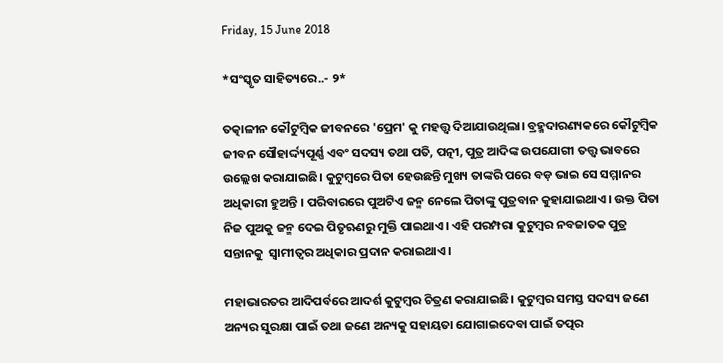Friday, 15 June 2018

*ସଂସ୍କୃତ ସାହିତ୍ୟରେ..- ୨*

ତତ୍କାଳୀନ କୌଟୁମ୍ବିକ ଜୀବନରେ 'ପ୍ରେମ' କୁ ମହତ୍ତ୍ୱ ଦିଆଯାଉଥିଲା। ବ୍ରହ୍ମଦାରଣ୍ୟକରେ କୌଟୁମ୍ବିକ ଜୀବନ ସୌହାର୍ଦ୍ଦ୍ୟପୂର୍ଣ୍ଣ ଏବଂ ସଦସ୍ୟ ତଥା ପତି, ପତ୍ନୀ, ପୁତ୍ର ଆଦିଙ୍କ ଉପଯୋଗୀ ତତ୍ତ୍ୱ ଭାବରେ  ଉଲ୍ଲେଖ କରାଯାଇଛି। କୁଟୁମ୍ବରେ ପିତା ହେଉଛନ୍ତି ମୁଖ୍ୟ ତାଙ୍କରି ପରେ ବଡ଼ ଭାଇ ସେ ସମ୍ମାନର ଅଧିକାରୀ ହୁଅନ୍ତି । ପରିବାରରେ ପୁଅଟିଏ ଜନ୍ମ ନେଲେ ପିତାଙ୍କୁ ପୁତ୍ରବାନ କୁହାଯାଇଥାଏ। ଉକ୍ତ ପିତା ନିଜ ପୁଅକୁ ଜନ୍ମ ଦେଇ ପିତୃଋଣରୁ ମୁକ୍ତି ପାଇଥାଏ। ଏହି ପରମ୍ପରା କୁଟୁମ୍ବର ନବଜାତକ ପୁତ୍ର ସନ୍ତାନକୁ  ସ୍ୱାମୀତ୍ୱର ଅଧିକାର ପ୍ରଦାନ କରାଇଥାଏ।

ମହାଭାରତର ଆଦିପର୍ବରେ ଆଦର୍ଶ କୁଟୁମ୍ବର ଚିତ୍ରଣ କରାଯାଇଛି। କୁଟୁମ୍ବର ସମସ୍ତ ସଦସ୍ୟ ଜଣେ ଅନ୍ୟର ସୁରକ୍ଷା ପାଇଁ ତଥା ଜଣେ ଅନ୍ୟକୁ ସହାୟତା ଯୋଗାଇଦେବା ପାଇଁ ତତ୍ପର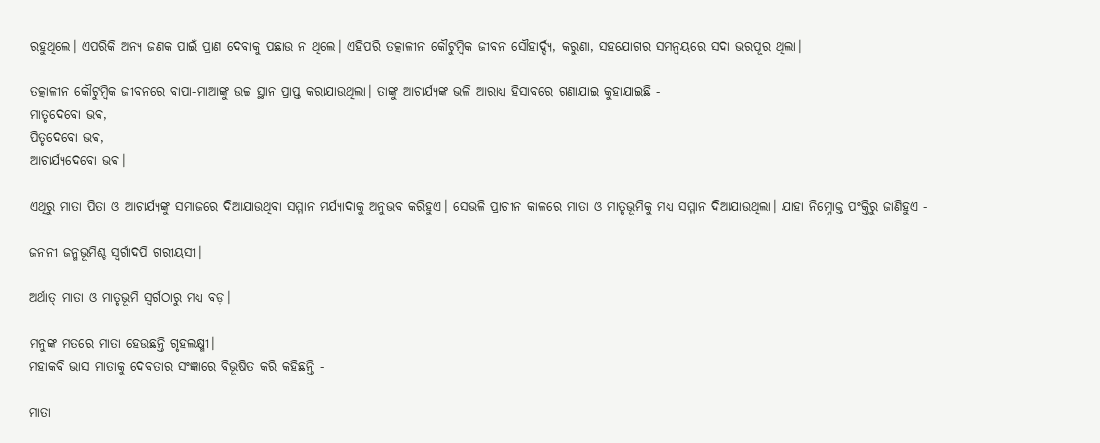ରହୁଥିଲେ। ଏପରିକି ଅନ୍ୟ ଜଣକ ପାଇଁ ପ୍ରାଣ ଦେବାକୁ ପଛାଉ ନ ଥିଲେ। ଏହିପରି ତତ୍କାଳୀନ କୌଟୁମ୍ବିକ ଜୀବନ ସୌହାର୍ଦ୍ଦ୍ୟ, କରୁଣା, ସହଯୋଗର ସମନ୍ଵୟରେ ସଦା ଭରପୂର ଥିଲା।

ତତ୍କାଳୀନ କୌଟୁମ୍ବିକ ଜୀବନରେ ବାପା-ମାଆଙ୍କୁ ଉଚ୍ଚ ସ୍ଥାନ ପ୍ରାପ୍ତ କରାଯାଉଥିଲା। ତାଙ୍କୁ ଆଚାର୍ଯ୍ୟଙ୍କ ଭଳି ଆରାଧ୍ୟ ହିସାବରେ ଗଣାଯାଇ କୁହାଯାଇଛି -
ମାତୃଦେବୋ ଭଵ,
ପିତୃଦେବୋ ଭଵ,
ଆଚାର୍ଯ୍ୟଦେବୋ ଭଵ।

ଏଥିରୁ ମାତା ପିତା ଓ ଆଚାର୍ଯ୍ୟଙ୍କୁ ସମାଜରେ ଦିଆଯାଉଥିବା ସମ୍ମାନ ମର୍ଯ୍ୟାଦାକୁ ଅନୁଭବ କରିହୁଏ। ସେଭଳି ପ୍ରାଚୀନ କାଳରେ ମାତା ଓ ମାତୃଭୂମିକୁ ମଧ୍ୟ ସମ୍ମାନ ଦିଆଯାଉଥିଲା। ଯାହା ନିମ୍ନୋକ୍ତ ପଂକ୍ତିରୁ ଜାଣିହୁଏ -

ଜନନୀ ଜନ୍ମଭୂମିଶ୍ଚ ସ୍ୱର୍ଗାଦପି ଗରୀୟସୀ।

ଅର୍ଥାତ୍ ମାତା ଓ ମାତୃଭୂମି ସ୍ୱର୍ଗଠାରୁ ମଧ୍ୟ ବଡ଼।

ମନୁଙ୍କ ମତରେ ମାତା ହେଉଛନ୍ତି ଗୃହଲକ୍ଷ୍ମୀ।
ମହାକବି ଭାସ ମାତାକୁ ଦେବତାର ସଂଜ୍ଞାରେ ବିଭୂଷିତ କରି କହିଛନ୍ତି -

ମାତା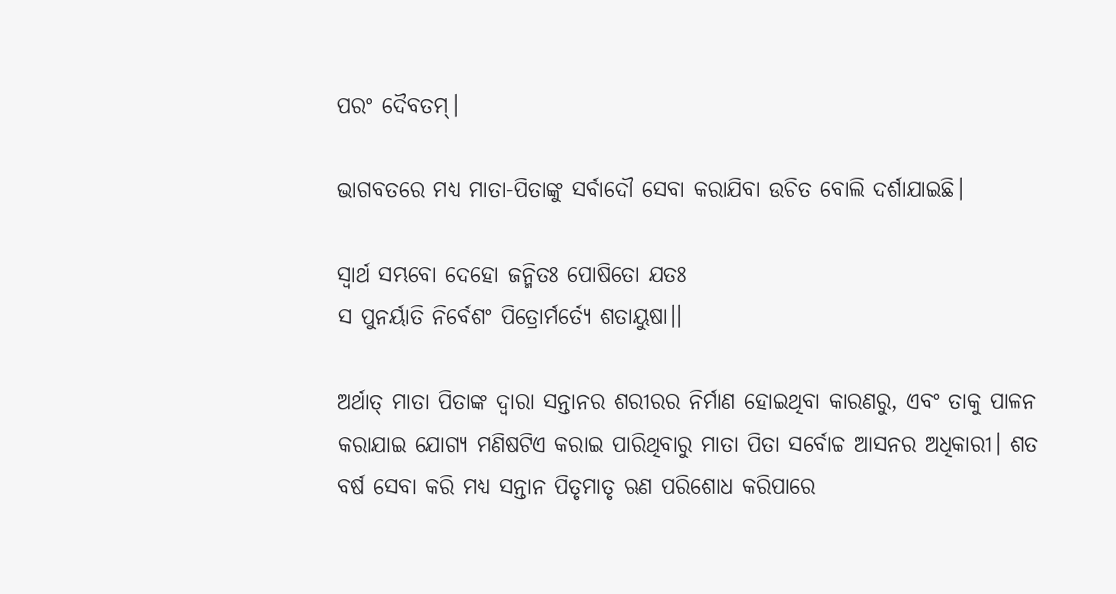ପରଂ ଦୈବତମ୍।

ଭାଗବତରେ ମଧ୍ୟ ମାତା-ପିତାଙ୍କୁ ସର୍ବାଦୌ ସେବା କରାଯିବା ଉଚିତ ବୋଲି ଦର୍ଶାଯାଇଛି।

ସ୍ୱାର୍ଥ ସମ୍ଭବୋ ଦେହୋ ଜନ୍ମିତଃ ପୋଷିତୋ ଯତଃ
ସ ପୁନର୍ୟାତି ନିର୍ବେଶଂ ପିତ୍ରୋର୍ମର୍ତ୍ୟେ ଶତାୟୁଷା।।

ଅର୍ଥାତ୍ ମାତା ପିତାଙ୍କ ଦ୍ଵାରା ସନ୍ତାନର ଶରୀରର ନିର୍ମାଣ ହୋଇଥିବା କାରଣରୁ, ଏବଂ ତାକୁ ପାଳନ କରାଯାଇ ଯୋଗ୍ୟ ମଣିଷଟିଏ କରାଇ ପାରିଥିବାରୁ ମାତା ପିତା ସର୍ବୋଚ୍ଚ ଆସନର ଅଧିକାରୀ। ଶତ  ବର୍ଷ ସେବା କରି ମଧ୍ୟ ସନ୍ତାନ ପିତୃମାତୃ ଋଣ ପରିଶୋଧ କରିପାରେ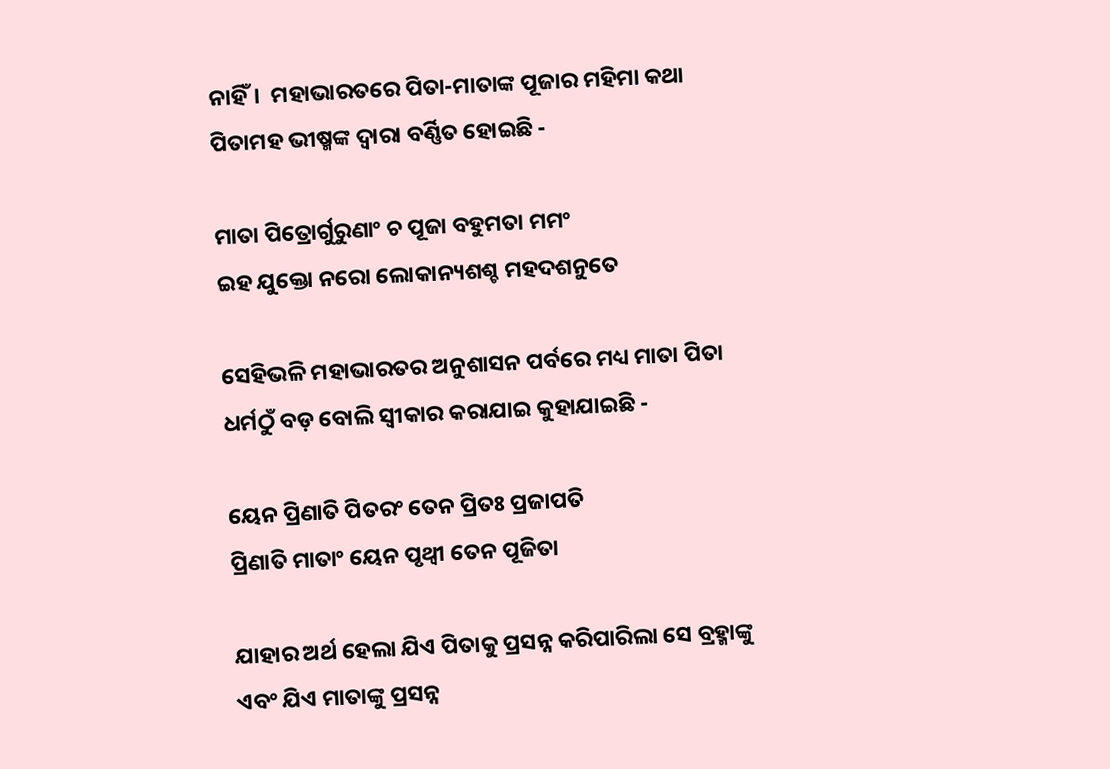ନାହିଁ।  ମହାଭାରତରେ ପିତା-ମାତାଙ୍କ ପୂଜାର ମହିମା କଥା ପିତାମହ ଭୀଷ୍ମଙ୍କ ଦ୍ଵାରା ବର୍ଣ୍ଣିତ ହୋଇଛି -

ମାତା ପିତ୍ରୋର୍ଗୁରୁଣାଂ ଚ ପୂଜା ବହୁମତା ମମଂ
ଇହ ଯୁକ୍ତୋ ନରୋ ଲୋକାନ୍ୟଶଶ୍ଚ ମହଦଶନୁତେ

ସେହିଭଳି ମହାଭାରତର ଅନୁଶାସନ ପର୍ବରେ ମଧ୍ୟ ମାତା ପିତା ଧର୍ମଠୁଁ ବଡ଼ ବୋଲି ସ୍ୱୀକାର କରାଯାଇ କୁହାଯାଇଛି -

ୟେନ ପ୍ରିଣାତି ପିତରଂ ତେନ ପ୍ରିତଃ ପ୍ରଜାପତି
ପ୍ରିଣାତି ମାତାଂ ୟେନ ପୃଥ୍ବୀ ତେନ ପୂଜିତା

ଯାହାର ଅର୍ଥ ହେଲା ଯିଏ ପିତାକୁ ପ୍ରସନ୍ନ କରିପାରିଲା ସେ ବ୍ରହ୍ମାଙ୍କୁ ଏବଂ ଯିଏ ମାତାଙ୍କୁ ପ୍ରସନ୍ନ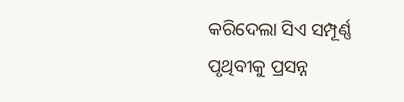କରିଦେଲା ସିଏ ସମ୍ପୂର୍ଣ୍ଣ ପୃଥିବୀକୁ ପ୍ରସନ୍ନ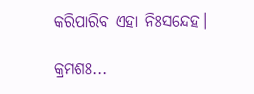କରିପାରିବ ଏହା ନିଃସନ୍ଦେହ।

କ୍ରମଶଃ...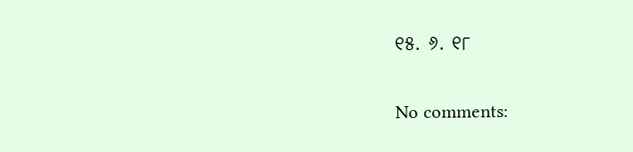୧୫. ୬. ୧୮

No comments: